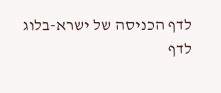לדף הכניסה של ישרא-בלוג
לדף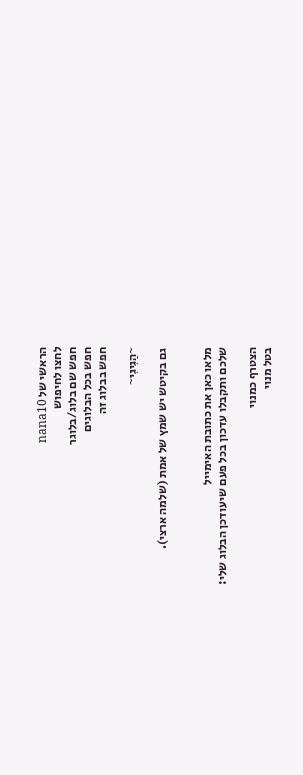הראשי של nana10
לחצו לחיפוש
חפש שם בלוג/בלוגר
חפש בכל הבלוגים
חפש בבלוג זה

~הַגִיגִי~

גם בקיטש יש שמץ של אמת (שלמה ארצי).


מלאו כאן את כתובת האימייל
שלכם ותקבלו עדכון בכל פעם שיעודכן הבלוג שלי:

הצטרף כמנוי
בטל מנוי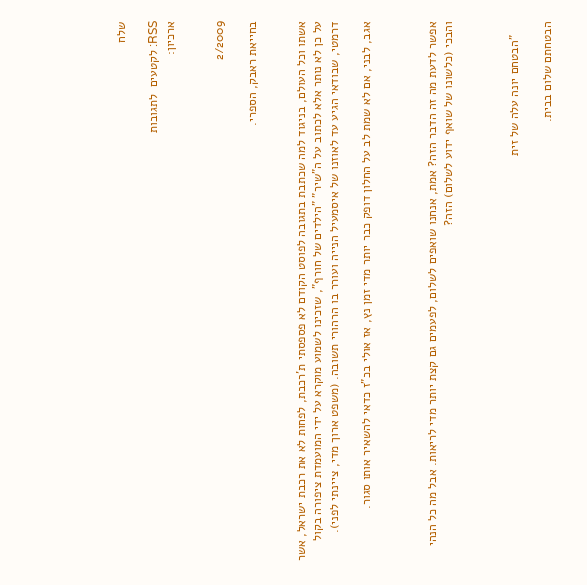שלח

RSS: לקטעים  לתגובות
ארכיון:


2/2009

בחייאת ראבק, הספרי.


אשתו וכל העולם, בניגוד למה שכתבת בתגובה לפוסט הקודם לא פספסתי ת'רכבת, לפחות לא את רכבת ישראל, אשר על כן לא נותר אלא לכתוב על ה"שיר" "הילדים של חורף", שזכינו לשמוע מוקרא על ידי המועמדת ציפורה בקול דרמטי, שבודאי הגיע עד לאוזנו של איסמעיל הנייה ועורר בו הרהורי תשובה. (משפט ארוך מדי, ציינתי לפני).

אגב, לבני, אם לא שמת לב על החלון דופק כבר יותר מדי זמן נץ, אז אולי בכ"ז כדאי להשאיר אותו סגור.



אפשר לדעת מה זה הדבר הזה? אמת, אנחנו שואפים לשלום, לפעמים גם קצת יותר מדי לריאות. אבל מה כל הנהי והבכי (כלשונו של שואף ידוע לשלום) הזה?



    "הבטחם יונה עלה של זית

הבטחתם שלום בבית.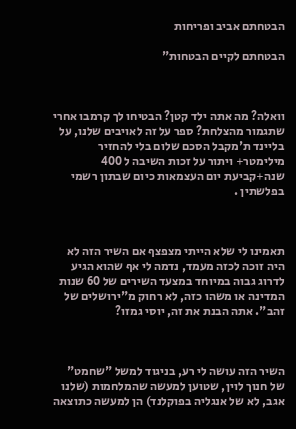הבטחתם אביב ופריחות

הבטחתם לקיים הבטחות"



וואלה? מה אתה ילד קטן? הבטיחו לך קרמבו אחרי שתגמור מהצלחת? ספר על זה לאויבים שלנו, על בליינד ת'מקבל הסכם שלום בלי להחזיר מילימטר+ ויתור על זכות השיבה ל 400 שנה+קביעת יום העצמאות כיום שבתון רשמי בפלשתין .



תאמינו לי שלא הייתי מצפצף אם השיר הזה לא היה זוכה לכזה מעמד, נדמה לי אף שהוא הגיע לדרוג גבוה במיוחד במצעד השירים של 60 שנות המדינה או משהו כזה, לא רחוק מ"ירושלים של זהב". אתה הבנת את זה, יוסי גמזו?



השיר הזה עושה לי רע, בניגוד למשל "שחמט" של חנוך לוין, שטוען למעשה שהמלחמות (שלנו אגב, לא של אנגליה בפוקלנד) הן למעשה כתוצאה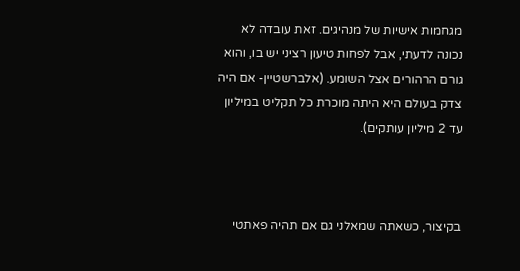מגחמות אישיות של מנהיגים. זאת עובדה לא נכונה לדעתי, אבל לפחות טיעון רציני יש בו, והוא גורם הרהורים אצל השומע. (אלברשטיין- אם היה צדק בעולם היא היתה מוכרת כל תקליט במיליון עד 2 מיליון עותקים).



בקיצור, כשאתה שמאלני גם אם תהיה פאתטי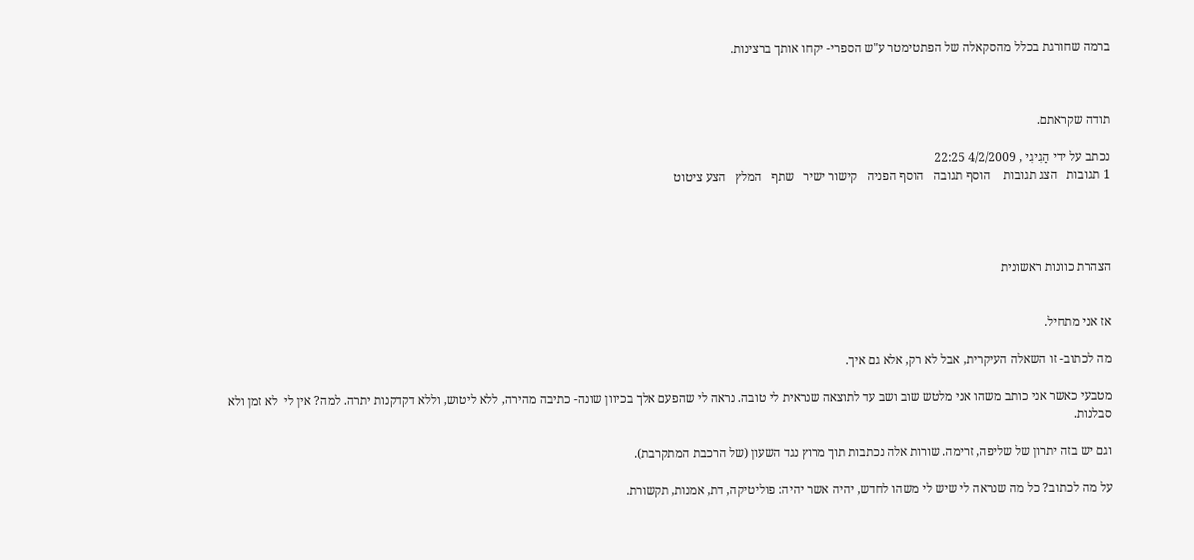ברמה שחורגת בכלל מהסקאלה של הפתטימטר ע"ש הספרי- יקחו אותך ברצינות.



תודה שקראתם.

נכתב על ידי הַגִיגִי , 4/2/2009 22:25
1 תגובות   הצג תגובות    הוסף תגובה   הוסף הפניה   קישור ישיר   שתף   המלץ   הצע ציטוט




הצהרת כוונות ראשונית


אז אני מתחיל.

מה לכתוב- זו השאלה העיקרית, אבל לא רק, אלא גם איך.

מטבעי כאשר אני כותב משהו אני מלטש שוב ושב עד לתוצאה שנראית לי טובה. נראה לי שהפעם אלך בכיוון שונה- כתיבה מהירה, ללא ליטוש, וללא דקדקנות יתרה. למה? אין לי  לא זמן ולא סבלנות.

וגם יש בזה יתרון של שליפה, זרימה. שורות אלה נכתבות תוך מרוץ נגד השעון (של הרכבת המתקרבת).

על מה לכתוב? כל מה שנראה לי שיש לי משהו לחדש, יהיה אשר יהיה: פוליטיקה, דת, אמנות, תקשורת.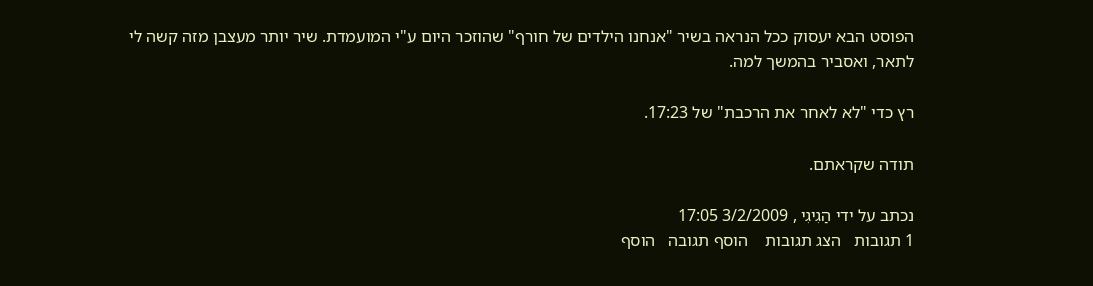הפוסט הבא יעסוק ככל הנראה בשיר "אנחנו הילדים של חורף" שהוזכר היום ע"י המועמדת. שיר יותר מעצבן מזה קשה לי לתאר, ואסביר בהמשך למה.

רץ כדי "לא לאחר את הרכבת" של 17:23.

תודה שקראתם.

נכתב על ידי הַגִיגִי , 3/2/2009 17:05
1 תגובות   הצג תגובות    הוסף תגובה   הוסף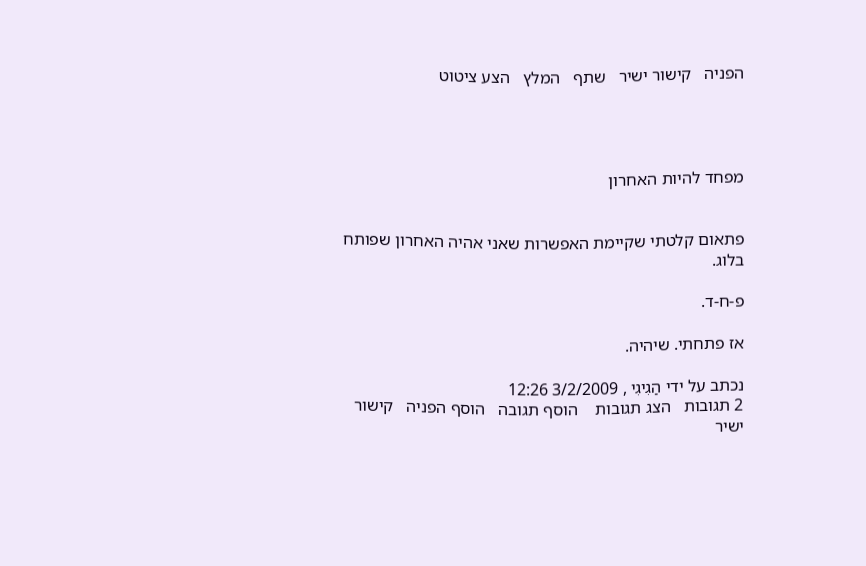הפניה   קישור ישיר   שתף   המלץ   הצע ציטוט




מפחד להיות האחרון


פתאום קלטתי שקיימת האפשרות שאני אהיה האחרון שפותח בלוג.

פ-ח-ד.

אז פתחתי. שיהיה.

נכתב על ידי הַגִיגִי , 3/2/2009 12:26
2 תגובות   הצג תגובות    הוסף תגובה   הוסף הפניה   קישור ישיר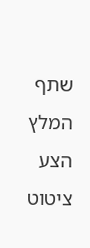שתף   המלץ   הצע ציטוט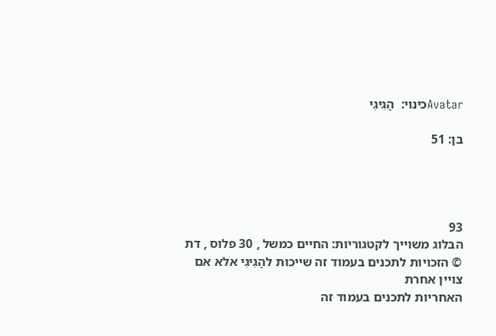Avatarכינוי:  הַגִיגִי

בן: 51




93
הבלוג משוייך לקטגוריות: החיים כמשל , 30 פלוס , דת
© הזכויות לתכנים בעמוד זה שייכות להַגִיגִי אלא אם צויין אחרת
האחריות לתכנים בעמוד זה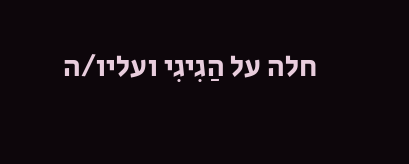חלה על הַגִיגִי ועליו/ה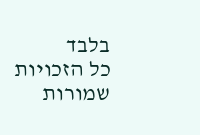בלבד
כל הזכויות שמורות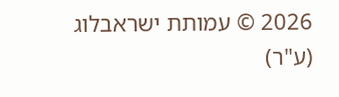2026 © עמותת ישראבלוג (ע"ר)